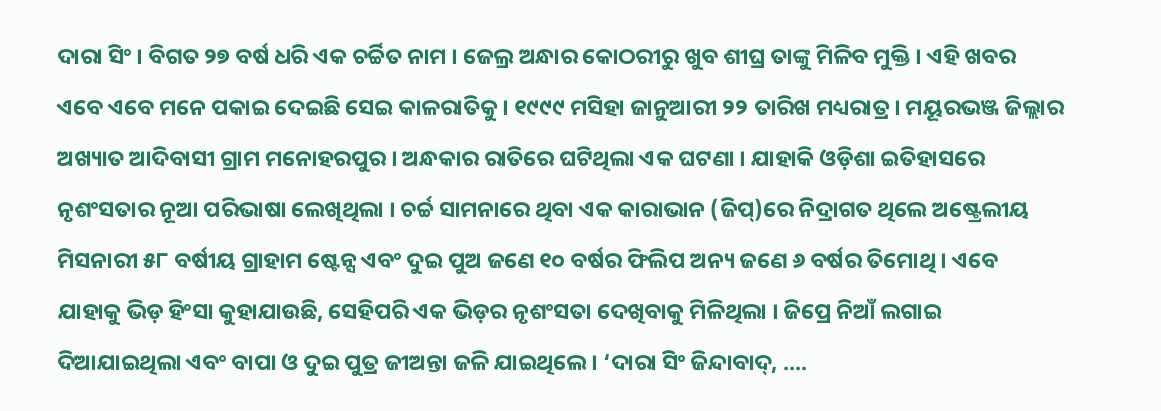ଦାରା ସିଂ । ବିଗତ ୨୭ ବର୍ଷ ଧରି ଏକ ଚର୍ଚ୍ଚିତ ନାମ । ଜେଲ୍ର ଅନ୍ଧାର କୋଠରୀରୁ ଖୁବ ଶୀଘ୍ର ତାଙ୍କୁ ମିଳିବ ମୁକ୍ତି । ଏହି ଖବର ଏବେ ଏବେ ମନେ ପକାଇ ଦେଇଛି ସେଇ କାଳରାତିକୁ । ୧୯୯୯ ମସିହା ଜାନୁଆରୀ ୨୨ ତାରିଖ ମଧ୍ୟରାତ୍ର । ମୟୂରଭଞ୍ଜ ଜିଲ୍ଲାର ଅଖ୍ୟାତ ଆଦିବାସୀ ଗ୍ରାମ ମନୋହରପୁର । ଅନ୍ଧକାର ରାତିରେ ଘଟିଥିଲା ଏକ ଘଟଣା । ଯାହାକି ଓଡ଼ିଶା ଇତିହାସରେ ନୃଶଂସତାର ନୂଆ ପରିଭାଷା ଲେଖିଥିଲା । ଚର୍ଚ୍ଚ ସାମନାରେ ଥିବା ଏକ କାରାଭାନ (ଜିପ୍)ରେ ନିଦ୍ରାଗତ ଥିଲେ ଅଷ୍ଟ୍ରେଲୀୟ ମିସନାରୀ ୫୮ ବର୍ଷୀୟ ଗ୍ରାହାମ ଷ୍ଟେନ୍ସ ଏବଂ ଦୁଇ ପୁଅ ଜଣେ ୧୦ ବର୍ଷର ଫିଲିପ ଅନ୍ୟ ଜଣେ ୬ ବର୍ଷର ତିମୋଥି । ଏବେ ଯାହାକୁ ଭିଡ଼ ହିଂସା କୁହାଯାଉଛି, ସେହିପରି ଏକ ଭିଡ଼ର ନୃଶଂସତା ଦେଖିବାକୁ ମିଳିଥିଲା । ଜିପ୍ରେ ନିଆଁ ଲଗାଇ ଦିଆଯାଇଥିଲା ଏବଂ ବାପା ଓ ଦୁଇ ପୁତ୍ର ଜୀଅନ୍ତା ଜଳି ଯାଇଥିଲେ । ‘ଦାରା ସିଂ ଜିନ୍ଦାବାଦ୍, ....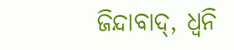ଜିନ୍ଦାବାଦ୍, ଧ୍ୱନି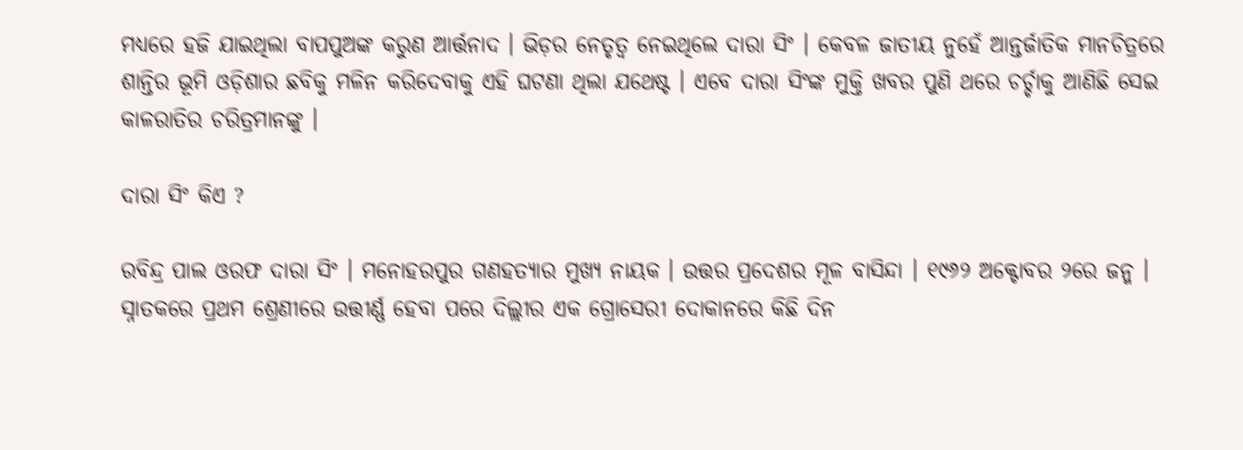ମଧ୍ୟରେ ହଜି ଯାଇଥିଲା ବାପପୁଅଙ୍କ କରୁଣ ଆର୍ତ୍ତନାଦ । ଭିଡ଼ର ନେତୃତ୍ୱ ନେଇଥିଲେ ଦାରା ସିଂ । କେବଳ ଜାତୀୟ ନୁହେଁ ଆନ୍ତର୍ଜାତିକ ମାନଚିତ୍ରରେ ଶାନ୍ତିର ଭୂମି ଓଡ଼ିଶାର ଛବିକୁ ମଳିନ କରିଦେବାକୁ ଏହି ଘଟଣା ଥିଲା ଯଥେଷ୍ଟ । ଏବେ ଦାରା ସିଂଙ୍କ ମୁକ୍ତି ଖବର ପୁଣି ଥରେ ଚର୍ଚ୍ଚାକୁ ଆଣିଛି ସେଇ କାଳରାତିର ଚରିତ୍ରମାନଙ୍କୁ ।

ଦାରା ସିଂ କିଏ ?

ରବିନ୍ଦ୍ର ପାଲ ଓରଫ ଦାରା ସିଂ । ମନୋହରପୁର ଗଣହତ୍ୟାର ମୁଖ୍ୟ ନାୟକ । ଉତ୍ତର ପ୍ରଦେଶର ମୂଳ ବାସିନ୍ଦା । ୧୯୬୨ ଅକ୍ଟୋବର ୨ରେ ଜନ୍ମ । ସ୍ନାତକରେ ପ୍ରଥମ ଶ୍ରେଣୀରେ ଉତ୍ତୀର୍ଣ୍ଣ ହେବା ପରେ ଦିଲ୍ଲୀର ଏକ ଗ୍ରୋସେରୀ ଦୋକାନରେ କିଛି ଦିନ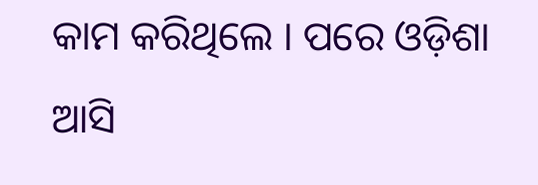କାମ କରିଥିଲେ । ପରେ ଓଡ଼ିଶା ଆସି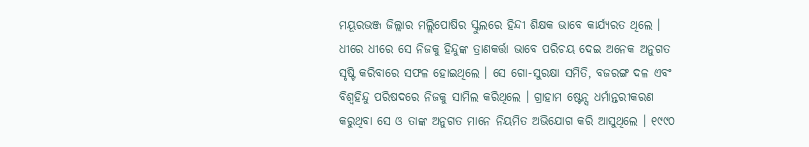ମୟୂରଭଞ୍ଜ ଜିଲ୍ଲାର ମଲ୍ଲିପୋଷିର ସ୍କୁଲରେ ହିନ୍ଦୀ ଶିକ୍ଷକ ଭାବେ କାର୍ଯ୍ୟରତ ଥିଲେ । ଧୀରେ ଧୀରେ ସେ ନିଜକୁ ହିନ୍ଦୁଙ୍କ ତ୍ରାଣକର୍ତ୍ତା ଭାବେ ପରିଚୟ ଦେଇ ଅନେକ ଅନୁଗତ ସୃଷ୍ଟି କରିବାରେ ସଫଳ ହୋଇଥିଲେ । ସେ ଗୋ-ସୁରକ୍ଷା ସମିତି, ବଜରଙ୍ଗ ଦଳ ଏବଂ ବିଶ୍ୱହିନ୍ଦୁ ପରିଷଦରେ ନିଜକୁ ସାମିଲ କରିଥିଲେ । ଗ୍ରାହାମ ଷ୍ଟେନ୍ସ ଧର୍ମାନ୍ତରୀକରଣ କରୁଥିବା ସେ ଓ ତାଙ୍କ ଅନୁଗତ ମାନେ ନିୟମିତ ଅଭିଯୋଗ କରି ଆସୁଥିଲେ । ୧୯୯୦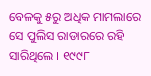ବେଳକୁ ୫ରୁ ଅଧିକ ମାମଲାରେ ସେ ପୁଲିସ ରାଡାରରେ ରହି ସାରିଥିଲେ । ୧୯୯୮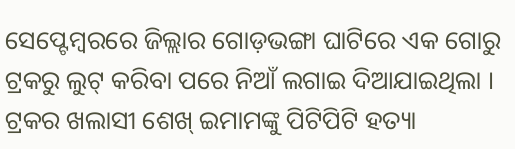ସେପ୍ଟେମ୍ବରରେ ଜିଲ୍ଲାର ଗୋଡ଼ଭଙ୍ଗା ଘାଟିରେ ଏକ ଗୋରୁ ଟ୍ରକରୁ ଲୁଟ୍ କରିବା ପରେ ନିଆଁ ଲଗାଇ ଦିଆଯାଇଥିଲା । ଟ୍ରକର ଖଲାସୀ ଶେଖ୍ ଇମାମଙ୍କୁ ପିଟିପିଟି ହତ୍ୟା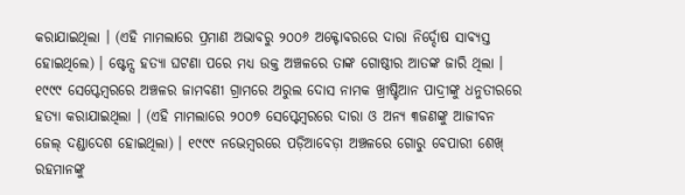କରାଯାଇଥିଲା । (ଏହି ମାମଲାରେ ପ୍ରମାଣ ଅଭାବରୁ ୨୦୦୬ ଅକ୍ଟୋବରରେ ଦାରା ନିର୍ଦ୍ଦୋଷ ସାବ୍ୟସ୍ତ ହୋଇଥିଲେ) । ଷ୍ଟେନ୍ସ ହତ୍ୟା ଘଟଣା ପରେ ମଧ୍ୟ ଉକ୍ତ ଅଞ୍ଚଳରେ ତାଙ୍କ ଗୋଷ୍ଠୀର ଆତଙ୍କ ଜାରି ଥିଲା । ୧୯୯୯ ସେପ୍ଟେମ୍ବରରେ ଅଞ୍ଚଳର ଜାମବଣୀ ଗ୍ରାମରେ ଅରୁଲ ଦୋସ ନାମକ ଖ୍ରୀଷ୍ଟିଆନ ପାଦ୍ରୀଙ୍କୁ ଧନୁତୀରରେ ହତ୍ୟା କରାଯାଇଥିଲା । (ଏହି ମାମଲାରେ ୨୦୦୭ ସେପ୍ଟେମ୍ବରରେ ଦାରା ଓ ଅନ୍ୟ ୩ଜଣଙ୍କୁ ଆଜୀବନ ଜେଲ୍ ଦଣ୍ଡାଦେଶ ହୋଇଥିଲା) । ୧୯୯୯ ନଭେମ୍ବରରେ ପଡ଼ିଆବେଡ଼ା ଅଞ୍ଚଳରେ ଗୋରୁ ବେପାରୀ ଶେଖ୍ ରହମାନଙ୍କୁ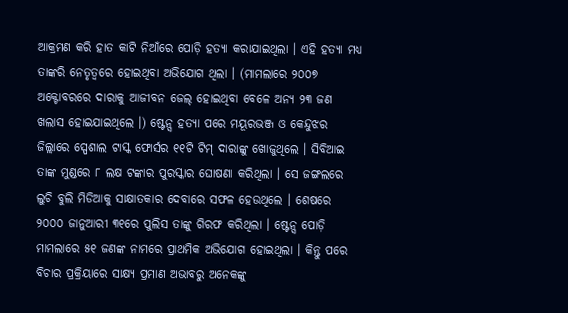ଆକ୍ରମଣ କରି ହାତ କାଟି ନିଆଁରେ ପୋଡ଼ି ହତ୍ୟା କରାଯାଇଥିଲା । ଏହି ହତ୍ୟା ମଧ୍ୟ ତାଙ୍କରି ନେତୃତ୍ୱରେ ହୋଇଥିବା ଅଭିଯୋଗ ଥିଲା । (ମାମଲାରେ ୨୦୦୭ ଅକ୍ଟୋବରରେ ଦାରାକୁ ଆଜୀବନ ଜେଲ୍ ହୋଇଥିବା ବେଳେ ଅନ୍ୟ ୨୩ ଜଣ ଖଲାସ ହୋଇଯାଇଥିଲେ ।) ଷ୍ଟେନ୍ସ ହତ୍ୟା ପରେ ମୟୂରଭଞ୍ଜ ଓ କେନ୍ଦୁଝର ଜିଲ୍ଲାରେ ସ୍ପେଶାଲ ଟାସ୍କ ଫୋର୍ସର ୧୧ଟି ଟିମ୍ ଦାରାଙ୍କୁ ଖୋଜୁଥିଲେ । ସିବିଆଇ ତାଙ୍କ ମୁଣ୍ଡରେ ୮ ଲକ୍ଷ ଟଙ୍କାର ପୁରସ୍କାର ଘୋଷଣା କରିଥିଲା । ସେ ଜଙ୍ଗଲରେ ଲୁଚି ବୁଲି ମିଡିଆକୁ ସାକ୍ଷାତକାର ଦେବାରେ ସଫଳ ହେଉଥିଲେ । ଶେଷରେ ୨୦୦୦ ଜାନୁଆରୀ ୩୧ରେ ପୁଲିସ ତାଙ୍କୁ ଗିରଫ କରିଥିଲା । ଷ୍ଟେନ୍ସ ପୋଡ଼ି ମାମଲାରେ ୫୧ ଜଣଙ୍କ ନାମରେ ପ୍ରାଥମିକ ଅଭିଯୋଗ ହୋଇଥିଲା । କିନ୍ତୁ ପରେ ବିଚାର ପ୍ରକ୍ରିୟାରେ ସାକ୍ଷ୍ୟ ପ୍ରମାଣ ଅଭାବରୁ ଅନେକଙ୍କୁ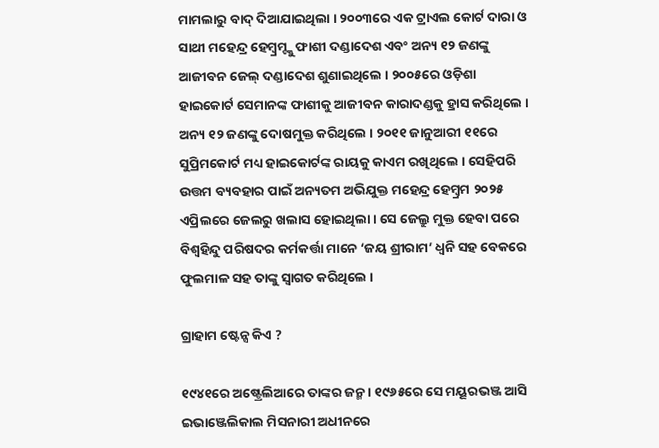ମାମଲାରୁ ବାଦ୍ ଦିଆଯାଇଥିଲା । ୨୦୦୩ରେ ଏକ ଟ୍ରାଏଲ କୋର୍ଟ ଦାରା ଓ ସାଥୀ ମହେନ୍ଦ୍ର ହେମ୍ବ୍ରମ୍ଙ୍କୁ ଫାଶୀ ଦଣ୍ଡାଦେଶ ଏବଂ ଅନ୍ୟ ୧୨ ଜଣଙ୍କୁ ଆଜୀବନ ଜେଲ୍ ଦଣ୍ଡାଦେଶ ଶୁଣାଇଥିଲେ । ୨୦୦୫ରେ ଓଡ଼ିଶା ହାଇକୋର୍ଟ ସେମାନଙ୍କ ଫାଶୀକୁ ଆଜୀବନ କାରାଦଣ୍ଡକୁ ହ୍ରାସ କରିଥିଲେ । ଅନ୍ୟ ୧୨ ଜଣଙ୍କୁ ଦୋଷମୁକ୍ତ କରିଥିଲେ । ୨୦୧୧ ଜାନୁଆରୀ ୧୧ରେ ସୁପ୍ରିମକୋର୍ଟ ମଧ୍ୟ ହାଇକୋର୍ଟଙ୍କ ରାୟକୁ କାଏମ ରଖିଥିଲେ । ସେହିପରି ଉତ୍ତମ ବ୍ୟବହାର ପାଇଁ ଅନ୍ୟତମ ଅଭିଯୁକ୍ତ ମହେନ୍ଦ୍ର ହେମ୍ବ୍ରମ ୨୦୨୫ ଏପ୍ରିଲରେ ଜେଲରୁ ଖଲାସ ହୋଇଥିଲା । ସେ ଜେଲ୍ରୁ ମୁକ୍ତ ହେବା ପରେ ବିଶ୍ୱହିନ୍ଦୁ ପରିଷଦର କର୍ମକର୍ତ୍ତା ମାନେ ‘ଜୟ ଶ୍ରୀରାମ’ ଧ୍ୱନି ସହ ବେକରେ ଫୁଲମାଳ ସହ ତାଙ୍କୁ ସ୍ୱାଗତ କରିଥିଲେ ।

ଗ୍ରାହାମ ଷ୍ଟେନ୍ସ କିଏ ?

୧୯୪୧ରେ ଅଷ୍ଟ୍ରେଲିଆରେ ତାଙ୍କର ଜନ୍ମ । ୧୯୬୫ରେ ସେ ମୟୂରଭଞ୍ଜ ଆସି ଇଭାଞ୍ଜେଲିକାଲ ମିସନାରୀ ଅଧୀନରେ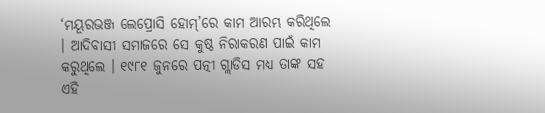‘ମୟୂରଭଞ୍ଜ ଲେପ୍ରୋସି ହୋମ୍’ରେ କାମ ଆରମ୍ଭ କରିଥିଲେ । ଆଦିବାସୀ ସମାଜରେ ସେ କୁଷ୍ଠ ନିରାକରଣ ପାଇଁ କାମ କରୁଥିଲେ । ୧୯୮୧ ଜୁନରେ ପତ୍ନୀ ଗ୍ଲାଡିସ ମଧ୍ୟ ତାଙ୍କ ସହ ଏହି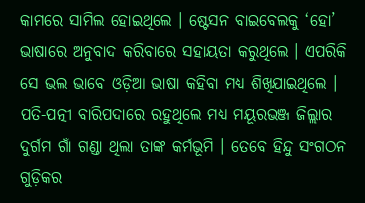କାମରେ ସାମିଲ ହୋଇଥିଲେ । ଷ୍ଟେସନ ବାଇବେଲକୁ ‘ହୋ’ ଭାଷାରେ ଅନୁବାଦ କରିବାରେ ସହାୟତା କରୁଥିଲେ । ଏପରିକି ସେ ଭଲ ଭାବେ ଓଡ଼ିଆ ଭାଷା କହିବା ମଧ୍ୟ ଶିଖିଯାଇଥିଲେ । ପତି-ପତ୍ନୀ ବାରିପଦାରେ ରହୁଥିଲେ ମଧ୍ୟ ମୟୂରଭଞ୍ଜ ଜିଲ୍ଲାର ଦୁର୍ଗମ ଗାଁ ଗଣ୍ଡା ଥିଲା ତାଙ୍କ କର୍ମଭୂମି । ତେବେ ହିନ୍ଦୁ ସଂଗଠନ ଗୁଡ଼ିକର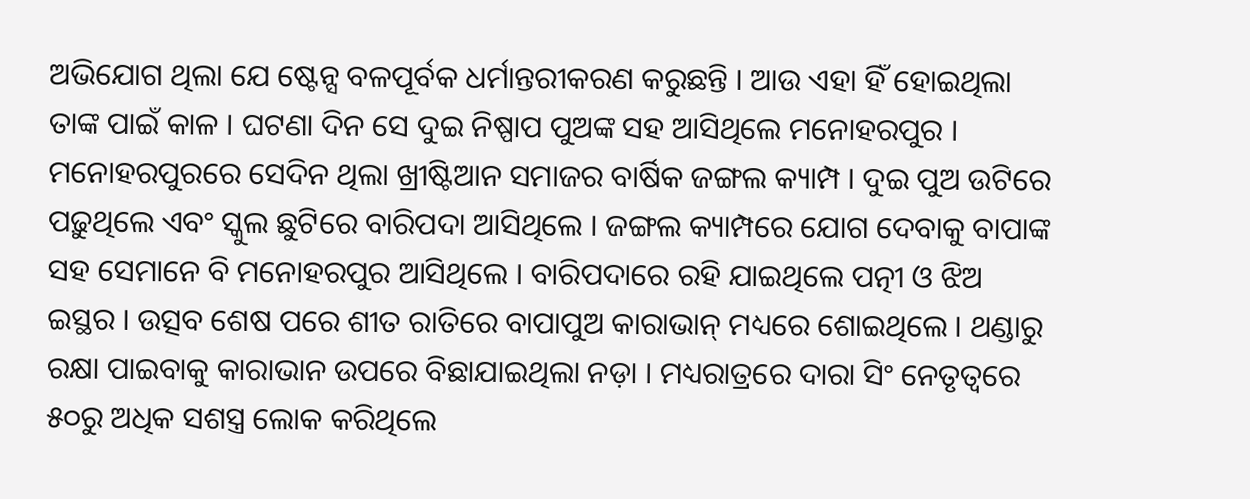ଅଭିଯୋଗ ଥିଲା ଯେ ଷ୍ଟେନ୍ସ ବଳପୂର୍ବକ ଧର୍ମାନ୍ତରୀକରଣ କରୁଛନ୍ତି । ଆଉ ଏହା ହିଁ ହୋଇଥିଲା ତାଙ୍କ ପାଇଁ କାଳ । ଘଟଣା ଦିନ ସେ ଦୁଇ ନିଷ୍ପାପ ପୁଅଙ୍କ ସହ ଆସିଥିଲେ ମନୋହରପୁର । ମନୋହରପୁରରେ ସେଦିନ ଥିଲା ଖ୍ରୀଷ୍ଟିଆନ ସମାଜର ବାର୍ଷିକ ଜଙ୍ଗଲ କ୍ୟାମ୍ପ । ଦୁଇ ପୁଅ ଉଟିରେ ପଢ଼ୁଥିଲେ ଏବଂ ସ୍କୁଲ ଛୁଟିରେ ବାରିପଦା ଆସିଥିଲେ । ଜଙ୍ଗଲ କ୍ୟାମ୍ପରେ ଯୋଗ ଦେବାକୁ ବାପାଙ୍କ ସହ ସେମାନେ ବି ମନୋହରପୁର ଆସିଥିଲେ । ବାରିପଦାରେ ରହି ଯାଇଥିଲେ ପତ୍ନୀ ଓ ଝିଅ ଇସ୍ଥର । ଉତ୍ସବ ଶେଷ ପରେ ଶୀତ ରାତିରେ ବାପାପୁଅ କାରାଭାନ୍ ମଧ୍ୟରେ ଶୋଇଥିଲେ । ଥଣ୍ଡାରୁ ରକ୍ଷା ପାଇବାକୁ କାରାଭାନ ଉପରେ ବିଛାଯାଇଥିଲା ନଡ଼ା । ମଧ୍ୟରାତ୍ରରେ ଦାରା ସିଂ ନେତୃତ୍ୱରେ ୫୦ରୁ ଅଧିକ ସଶସ୍ତ୍ର ଲୋକ କରିଥିଲେ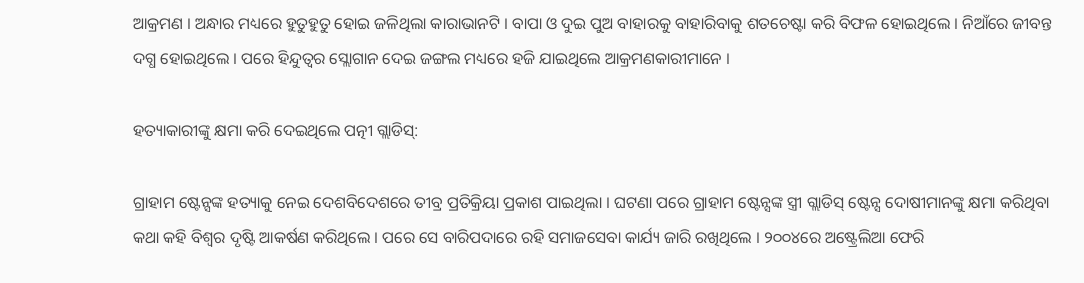ଆକ୍ରମଣ । ଅନ୍ଧାର ମଧ୍ୟରେ ହୁତୁହୁତୁ ହୋଇ ଜଳିଥିଲା କାରାଭାନଟି । ବାପା ଓ ଦୁଇ ପୁଅ ବାହାରକୁ ବାହାରିବାକୁ ଶତଚେଷ୍ଟା କରି ବିଫଳ ହୋଇଥିଲେ । ନିଆଁରେ ଜୀବନ୍ତ ଦଗ୍ଧ ହୋଇଥିଲେ । ପରେ ହିନ୍ଦୁତ୍ୱର ସ୍ଲୋଗାନ ଦେଇ ଜଙ୍ଗଲ ମଧ୍ୟରେ ହଜି ଯାଇଥିଲେ ଆକ୍ରମଣକାରୀମାନେ ।

ହତ୍ୟାକାରୀଙ୍କୁ କ୍ଷମା କରି ଦେଇଥିଲେ ପତ୍ନୀ ଗ୍ଲାଡିସ୍:

ଗ୍ରାହାମ ଷ୍ଟେନ୍ସଙ୍କ ହତ୍ୟାକୁ ନେଇ ଦେଶବିଦେଶରେ ତୀବ୍ର ପ୍ରତିକ୍ରିୟା ପ୍ରକାଶ ପାଇଥିଲା । ଘଟଣା ପରେ ଗ୍ରାହାମ ଷ୍ଟେନ୍ସଙ୍କ ସ୍ତ୍ରୀ ଗ୍ଲାଡିସ୍ ଷ୍ଟେନ୍ସ ଦୋଷୀମାନଙ୍କୁ କ୍ଷମା କରିଥିବା କଥା କହି ବିଶ୍ୱର ଦୃଷ୍ଟି ଆକର୍ଷଣ କରିଥିଲେ । ପରେ ସେ ବାରିପଦାରେ ରହି ସମାଜସେବା କାର୍ଯ୍ୟ ଜାରି ରଖିଥିଲେ । ୨୦୦୪ରେ ଅଷ୍ଟ୍ରେଲିଆ ଫେରି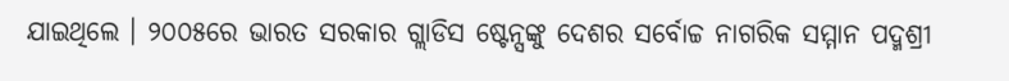ଯାଇଥିଲେ । ୨୦୦୫ରେ ଭାରତ ସରକାର ଗ୍ଲାଡିସ ଷ୍ଟେନ୍ସଙ୍କୁ ଦେଶର ସର୍ବୋଚ୍ଚ ନାଗରିକ ସମ୍ମାନ ପଦ୍ମଶ୍ରୀ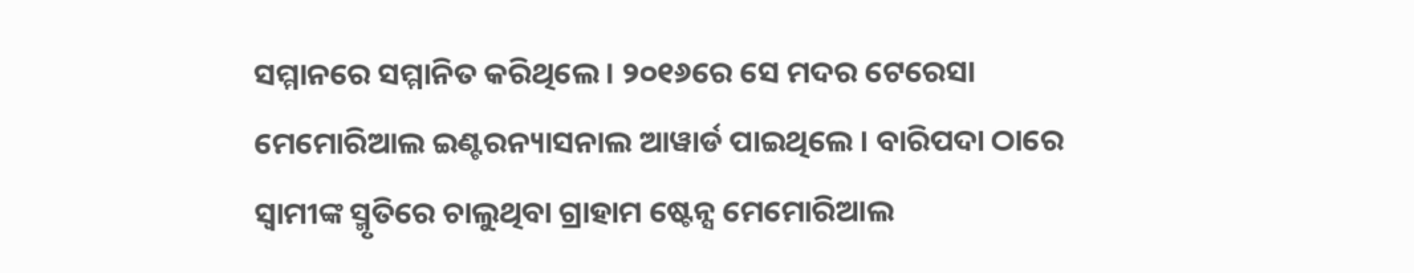ସମ୍ମାନରେ ସମ୍ମାନିତ କରିଥିଲେ । ୨୦୧୬ରେ ସେ ମଦର ଟେରେସା ମେମୋରିଆଲ ଇଣ୍ଟରନ୍ୟାସନାଲ ଆୱାର୍ଡ ପାଇଥିଲେ । ବାରିପଦା ଠାରେ ସ୍ୱାମୀଙ୍କ ସ୍ମୃତିରେ ଚାଲୁଥିବା ଗ୍ରାହାମ ଷ୍ଟେନ୍ସ ମେମୋରିଆଲ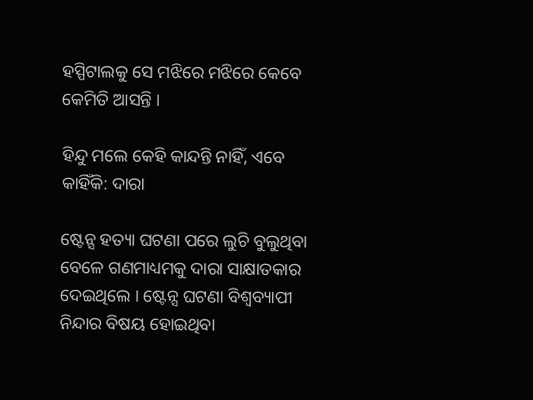ହସ୍ପିଟାଲକୁ ସେ ମଝିରେ ମଝିରେ କେବେ କେମିତି ଆସନ୍ତି ।

ହିନ୍ଦୁ ମଲେ କେହି କାନ୍ଦନ୍ତି ନାହିଁ, ଏବେ କାହିଁକି: ଦାରା

ଷ୍ଟେନ୍ସ ହତ୍ୟା ଘଟଣା ପରେ ଲୁଚି ବୁଲୁଥିବା ବେଳେ ଗଣମାଧ୍ୟମକୁ ଦାରା ସାକ୍ଷାତକାର ଦେଇଥିଲେ । ଷ୍ଟେନ୍ସ ଘଟଣା ବିଶ୍ୱବ୍ୟାପୀ ନିନ୍ଦାର ବିଷୟ ହୋଇଥିବା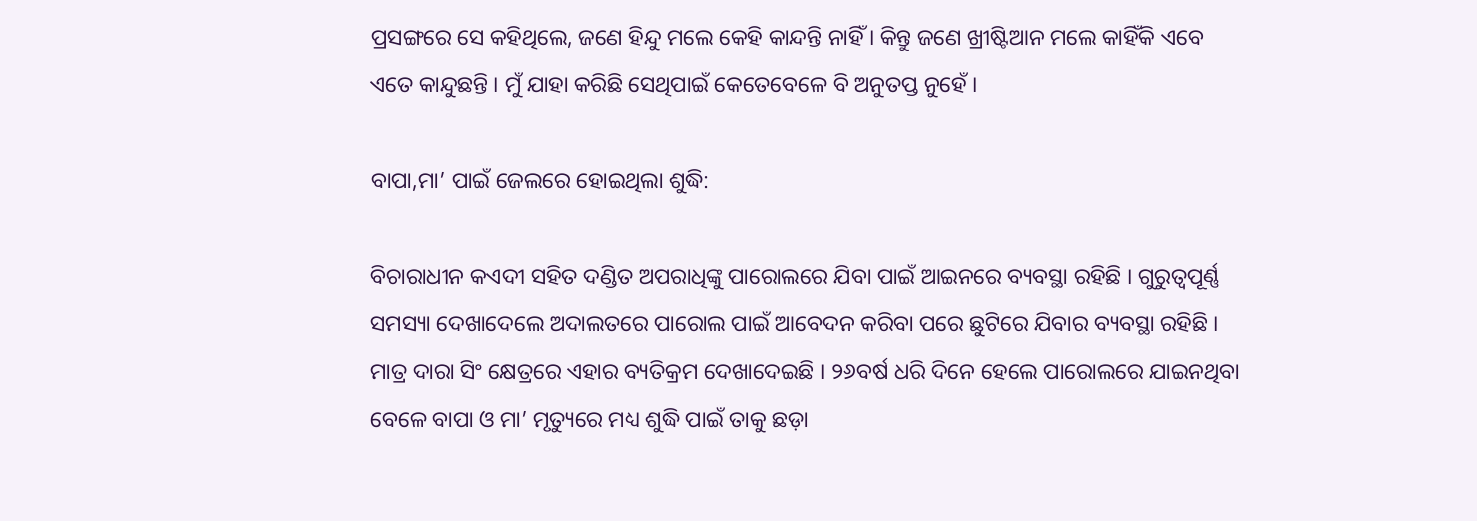ପ୍ରସଙ୍ଗରେ ସେ କହିଥିଲେ, ଜଣେ ହିନ୍ଦୁ ମଲେ କେହି କାନ୍ଦନ୍ତି ନାହିଁ । କିନ୍ତୁ ଜଣେ ଖ୍ରୀଷ୍ଟିଆନ ମଲେ କାହିଁକି ଏବେ ଏତେ କାନ୍ଦୁଛନ୍ତି । ମୁଁ ଯାହା କରିଛି ସେଥିପାଇଁ କେତେବେଳେ ବି ଅନୁତପ୍ତ ନୁହେଁ ।

ବାପା,ମା’ ପାଇଁ ଜେଲରେ ହୋଇଥିଲା ଶୁଦ୍ଧି:

ବିଚାରାଧୀନ କଏଦୀ ସହିତ ଦଣ୍ଡିତ ଅପରାଧିଙ୍କୁ ପାରୋଲରେ ଯିବା ପାଇଁ ଆଇନରେ ବ୍ୟବସ୍ଥା ରହିଛି । ଗୁରୁତ୍ୱପୂର୍ଣ୍ଣ ସମସ୍ୟା ଦେଖାଦେଲେ ଅଦାଲତରେ ପାରୋଲ ପାଇଁ ଆବେଦନ କରିବା ପରେ ଛୁଟିରେ ଯିବାର ବ୍ୟବସ୍ଥା ରହିଛି । ମାତ୍ର ଦାରା ସିଂ କ୍ଷେତ୍ରରେ ଏହାର ବ୍ୟତିକ୍ରମ ଦେଖାଦେଇଛି । ୨୬ବର୍ଷ ଧରି ଦିନେ ହେଲେ ପାରୋଲରେ ଯାଇନଥିବା ବେଳେ ବାପା ଓ ମା’ ମୃତ୍ୟୁରେ ମଧ୍ୟ ଶୁଦ୍ଧି ପାଇଁ ତାକୁ ଛଡ଼ା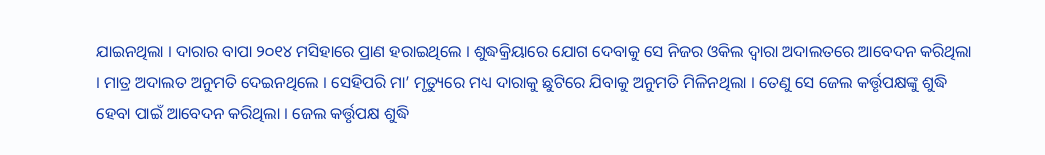ଯାଇନଥିଲା । ଦାରାର ବାପା ୨୦୧୪ ମସିହାରେ ପ୍ରାଣ ହରାଇଥିଲେ । ଶୁଦ୍ଧକ୍ରିୟାରେ ଯୋଗ ଦେବାକୁ ସେ ନିଜର ଓକିଲ ଦ୍ୱାରା ଅଦାଲତରେ ଆବେଦନ କରିଥିଲା । ମାତ୍ର ଅଦାଲତ ଅନୁମତି ଦେଇନଥିଲେ । ସେହିପରି ମା’ ମୃତ୍ୟୁରେ ମଧ୍ୟ ଦାରାକୁ ଛୁଟିରେ ଯିବାକୁ ଅନୁମତି ମିଳିନଥିଲା । ତେଣୁ ସେ ଜେଲ କର୍ତ୍ତୃପକ୍ଷଙ୍କୁ ଶୁଦ୍ଧି ହେବା ପାଇଁ ଆବେଦନ କରିଥିଲା । ଜେଲ କର୍ତ୍ତୃପକ୍ଷ ଶୁଦ୍ଧି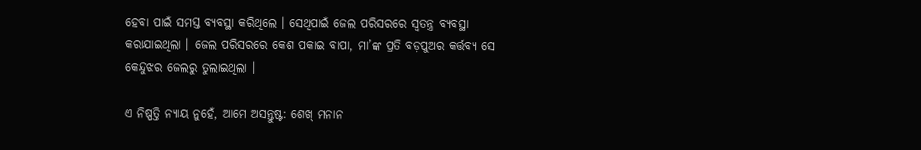ହେବା ପାଇଁ ସମସ୍ତ ବ୍ୟବସ୍ଥା କରିଥିଲେ । ସେଥିପାଇଁ ଜେଲ ପରିସରରେ ସ୍ୱତନ୍ତ୍ର ବ୍ୟବସ୍ଥା କରାଯାଇଥିଲା । ଜେଲ ପରିସରରେ କେଶ ପକାଇ ବାପା, ମା’ଙ୍କ ପ୍ରତି ବଡ଼ପୁଅର କର୍ତ୍ତବ୍ୟ ସେ କେନ୍ଦୁଝର ଜେଲରୁ ତୁଲାଇଥିଲା ।

ଏ ନିଷ୍ପତ୍ତି ନ୍ୟାୟ ନୁହେଁ, ଆମେ ଅସନ୍ତୁଷ୍ଟ: ଶେଖ୍ ମନାନ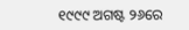୧୯୯୯ ଅଗଷ୍ଟ ୨୬ରେ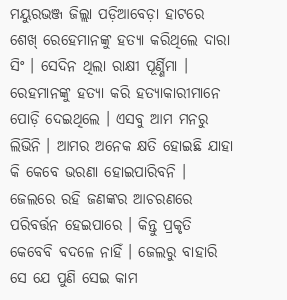ମୟୁରଭଞ୍ଜ ଜିଲ୍ଲା ପଡ଼ିଆବେଡ଼ା ହାଟରେ ଶେଖ୍ ରେହେମାନଙ୍କୁ ହତ୍ୟା କରିଥିଲେ ଦାରା ସିଂ । ସେଦିନ ଥିଲା ରାକ୍ଷୀ ପୂର୍ଣ୍ଣିମା । ରେହମାନଙ୍କୁ ହତ୍ୟା କରି ହତ୍ୟାକାରୀମାନେ ପୋଡ଼ି ଦେଇଥିଲେ । ଏସବୁ ଆମ ମନରୁ ଲିଭିନି । ଆମର ଅନେକ କ୍ଷତି ହୋଇଛି ଯାହା କି କେବେ ଭରଣା ହୋଇପାରିବନି । ଜେଲରେ ରହି ଜଣଙ୍କର ଆଚରଣରେ ପରିବର୍ତ୍ତନ ହେଇପାରେ । କିନ୍ତୁ ପ୍ରକୃତି କେବେବି ବଦଳେ ନାହିଁ । ଜେଲରୁ ବାହାରି ସେ ଯେ ପୁଣି ସେଇ କାମ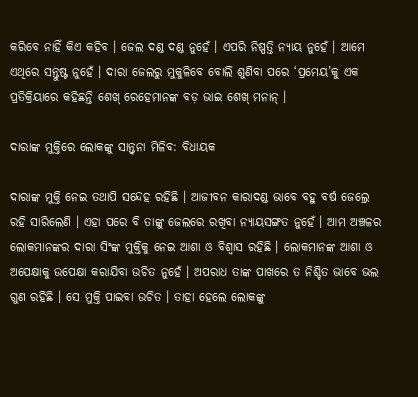କରିବେ ନାହିଁ କିଏ କହିବ । ଜେଲ ଦଣ୍ଡ ଦଣ୍ଡ ନୁହେଁ । ଏପରି ନିଷ୍ପତ୍ତି ନ୍ୟାୟ ନୁହେଁ । ଆମେ ଏଥିରେ ସନ୍ତୁଷ୍ଟ ନୁହେଁ । ଦାରା ଜେଲରୁ ମୁକୁଳିବେ ବୋଲି ଶୁଣିବା ପରେ ‘ପ୍ରମେୟ’କୁ ଏକ ପ୍ରତିକ୍ରିୟାରେ କହିଛନ୍ତି ଶେଖ୍ ରେହେମାନଙ୍କ ବଡ଼ ଭାଇ ଶେଖ୍ ମନାନ୍ ।

ଦାରାଙ୍କ ମୁକ୍ତିରେ ଲୋକଙ୍କୁ ସାନ୍ତ୍ୱନା ମିଳିବ: ବିଧାୟକ

ଦାରାଙ୍କ ମୁକ୍ତି ନେଇ ତଥାପି ସନ୍ଦେହ ରହିଛି । ଆଜୀବନ କାରାଦଣ୍ଡ ଭାବେ ବହୁ ବର୍ଷ ଜେଲ୍ରେ ରହି ସାରିଲେଣି । ଏହା ପରେ ବି ତାଙ୍କୁ ଜେଲରେ ରଖିବା ନ୍ୟାୟସଙ୍ଗତ ନୁହେଁ । ଆମ ଅଞ୍ଚଳର ଲୋକମାନଙ୍କର ଦାରା ସିଂଙ୍କ ମୁକ୍ତିକୁ ନେଇ ଆଶା ଓ ବିଶ୍ୱାସ ରହିଛି । ଲୋକମାନଙ୍କ ଆଶା ଓ ଅପେକ୍ଷାକୁ ଉପେକ୍ଷା କରାଯିବା ଉଚିତ ନୁହେଁ । ଅପରାଧ ତାଙ୍କ ପାଖରେ ତ ନିଶ୍ଚିତ ଭାବେ ଭଲ ଗୁଣ ରହିଛି । ସେ ମୁକ୍ତି ପାଇବା ଉଚିତ । ତାହା ହେଲେ ଲୋକଙ୍କୁ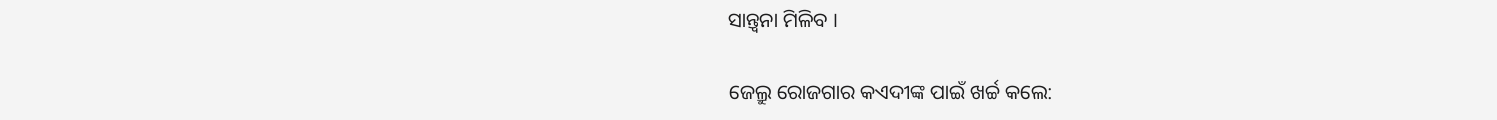ସାନ୍ତ୍ୱନା ମିଳିବ ।

ଜେଲ୍ରୁ ରୋଜଗାର କଏଦୀଙ୍କ ପାଇଁ ଖର୍ଚ୍ଚ କଲେ: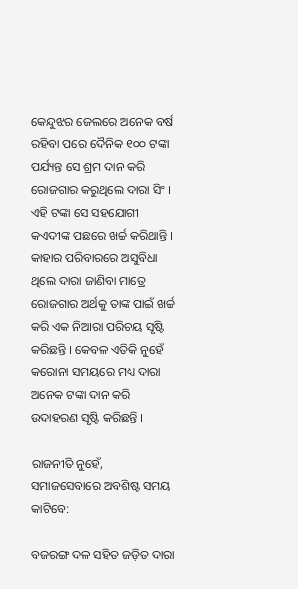କେନ୍ଦୁଝର ଜେଲରେ ଅନେକ ବର୍ଷ ରହିବା ପରେ ଦୈନିକ ୧୦୦ ଟଙ୍କା ପର୍ଯ୍ୟନ୍ତ ସେ ଶ୍ରମ ଦାନ କରି ରୋଜଗାର କରୁଥିଲେ ଦାରା ସିଂ । ଏହି ଟଙ୍କା ସେ ସହଯୋଗୀ କଏଦୀଙ୍କ ପଛରେ ଖର୍ଚ୍ଚ କରିଥାନ୍ତି । କାହାର ପରିବାରରେ ଅସୁବିଧା ଥିଲେ ଦାରା ଜାଣିବା ମାତ୍ରେ ରୋଜଗାର ଅର୍ଥକୁ ତାଙ୍କ ପାଇଁ ଖର୍ଚ୍ଚ କରି ଏକ ନିଆରା ପରିଚୟ ସୃଷ୍ଟି କରିଛନ୍ତି । କେବଳ ଏତିକି ନୁହେଁ କରୋନା ସମୟରେ ମଧ୍ୟ ଦାରା ଅନେକ ଟଙ୍କା ଦାନ କରି ଉଦାହରଣ ସୃଷ୍ଟି କରିଛନ୍ତି ।

ରାଜନୀତି ନୁହେଁ, ସମାଜସେବାରେ ଅବଶିଷ୍ଟ ସମୟ କାଟିବେ:

ବଜରଙ୍ଗ ଦଳ ସହିତ ଜଡ଼ିତ ଦାରା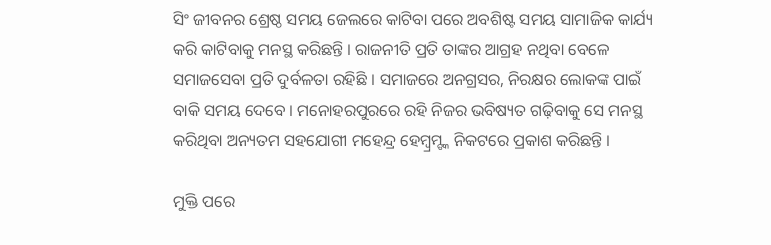ସିଂ ଜୀବନର ଶ୍ରେଷ୍ଠ ସମୟ ଜେଲରେ କାଟିବା ପରେ ଅବଶିଷ୍ଟ ସମୟ ସାମାଜିକ କାର୍ଯ୍ୟ କରି କାଟିବାକୁ ମନସ୍ଥ କରିଛନ୍ତି । ରାଜନୀତି ପ୍ରତି ତାଙ୍କର ଆଗ୍ରହ ନଥିବା ବେଳେ ସମାଜସେବା ପ୍ରତି ଦୁର୍ବଳତା ରହିଛି । ସମାଜରେ ଅନଗ୍ରସର, ନିରକ୍ଷର ଲୋକଙ୍କ ପାଇଁ ବାକି ସମୟ ଦେବେ । ମନୋହରପୁରରେ ରହି ନିଜର ଭବିଷ୍ୟତ ଗଢ଼ିବାକୁ ସେ ମନସ୍ଥ କରିଥିବା ଅନ୍ୟତମ ସହଯୋଗୀ ମହେନ୍ଦ୍ର ହେମ୍ବ୍ରମ୍ଙ୍କ ନିକଟରେ ପ୍ରକାଶ କରିଛନ୍ତି ।

ମୁକ୍ତି ପରେ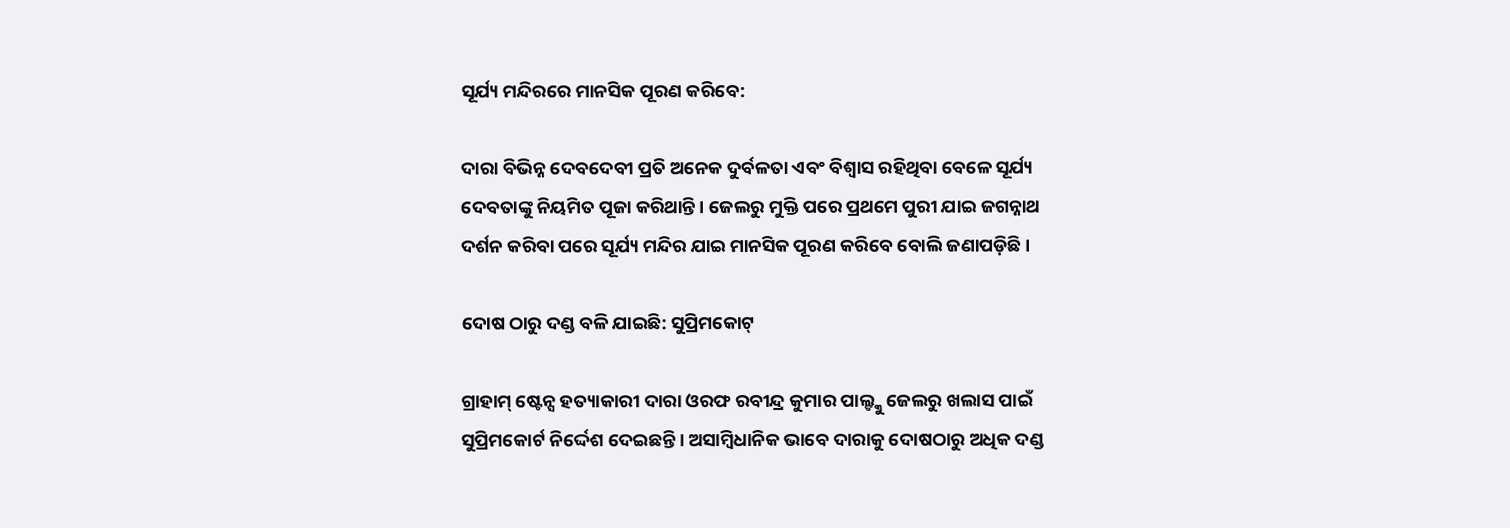ସୂର୍ଯ୍ୟ ମନ୍ଦିରରେ ମାନସିକ ପୂରଣ କରିବେ:

ଦାରା ବିଭିନ୍ନ ଦେବଦେବୀ ପ୍ରତି ଅନେକ ଦୁର୍ବଳତା ଏବଂ ବିଶ୍ୱାସ ରହିଥିବା ବେଳେ ସୂର୍ଯ୍ୟ ଦେବତାଙ୍କୁ ନିୟମିତ ପୂଜା କରିଥାନ୍ତି । ଜେଲରୁ ମୁକ୍ତି ପରେ ପ୍ରଥମେ ପୁରୀ ଯାଇ ଜଗନ୍ନାଥ ଦର୍ଶନ କରିବା ପରେ ସୂର୍ଯ୍ୟ ମନ୍ଦିର ଯାଇ ମାନସିକ ପୂରଣ କରିବେ ବୋଲି ଜଣାପଡ଼ିଛି ।

ଦୋଷ ଠାରୁ ଦଣ୍ଡ ବଳି ଯାଇଛି: ସୁପ୍ରିମକୋଟ୍

ଗ୍ରାହାମ୍ ଷ୍ଟେନ୍ସ ହତ୍ୟାକାରୀ ଦାରା ଓରଫ ରବୀନ୍ଦ୍ର କୁମାର ପାଲ୍ଙ୍କୁ ଜେଲରୁ ଖଲାସ ପାଇଁ ସୁପ୍ରିମକୋର୍ଟ ନିର୍ଦ୍ଦେଶ ଦେଇଛନ୍ତି । ଅସାମ୍ବିଧାନିକ ଭାବେ ଦାରାକୁ ଦୋଷଠାରୁ ଅଧିକ ଦଣ୍ଡ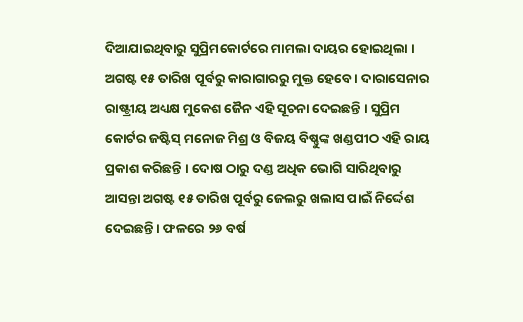ଦିଆଯାଇଥିବାରୁ ସୁପ୍ରିମକୋର୍ଟରେ ମାମଲା ଦାୟର ହୋଇଥିଲା । ଅଗଷ୍ଟ ୧୫ ତାରିଖ ପୂର୍ବରୁ କାରାଗାରରୁ ମୁକ୍ତ ହେବେ । ଦାରାସେନାର ରାଷ୍ଟ୍ରୀୟ ଅଧ୍ୟକ୍ଷ ମୁକେଶ ଜୈନ ଏହି ସୂଚନା ଦେଇଛନ୍ତି । ସୁପ୍ରିମ କୋର୍ଟର ଜଷ୍ଟିସ୍ ମନୋଜ ମିଶ୍ର ଓ ବିଜୟ ବିଷ୍ଣୁଙ୍କ ଖଣ୍ଡପୀଠ ଏହି ରାୟ ପ୍ରକାଶ କରିଛନ୍ତି । ଦୋଷ ଠାରୁ ଦଣ୍ଡ ଅଧିକ ଭୋଗି ସାରିଥିବାରୁ ଆସନ୍ତା ଅଗଷ୍ଟ ୧୫ ତାରିଖ ପୂର୍ବରୁ ଜେଲରୁ ଖଲାସ ପାଇଁ ନିର୍ଦ୍ଦେଶ ଦେଇଛନ୍ତି । ଫଳରେ ୨୬ ବର୍ଷ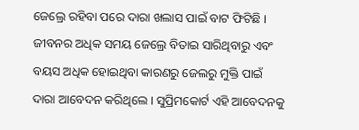ଜେଲ୍ରେ ରହିବା ପରେ ଦାରା ଖଲାସ ପାଇଁ ବାଟ ଫିଟିଛି । ଜୀବନର ଅଧିକ ସମୟ ଜେଲ୍ରେ ବିତାଇ ସାରିଥିବାରୁ ଏବଂ ବୟସ ଅଧିକ ହୋଇଥିବା କାରଣରୁ ଜେଲରୁ ମୁକ୍ତି ପାଇଁ ଦାରା ଆବେଦନ କରିଥିଲେ । ସୁପ୍ରିମକୋର୍ଟ ଏହି ଆବେଦନକୁ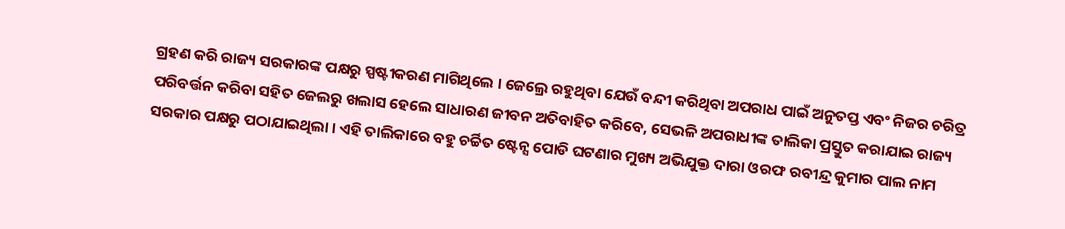ଗ୍ରହଣ କରି ରାଜ୍ୟ ସରକାରଙ୍କ ପକ୍ଷରୁ ସ୍ପଷ୍ଟୀକରଣ ମାଗିଥିଲେ । ଜେଲ୍ରେ ରହୁଥିବା ଯେଉଁ ବନ୍ଦୀ କରିଥିବା ଅପରାଧ ପାଇଁ ଅନୁତପ୍ତ ଏବଂ ନିଜର ଚରିତ୍ର ପରିବର୍ତ୍ତନ କରିବା ସହିତ ଜେଲରୁ ଖଲାସ ହେଲେ ସାଧାରଣ ଜୀବନ ଅତିବାହିତ କରିବେ, ସେଭଳି ଅପରାଧୀଙ୍କ ତାଲିକା ପ୍ରସ୍ତୁତ କରାଯାଇ ରାଜ୍ୟ ସରକାର ପକ୍ଷରୁ ପଠାଯାଇଥିଲା । ଏହି ତାଲିକାରେ ବହୁ ଚର୍ଚ୍ଚିତ ଷ୍ଟେନ୍ସ ପୋଡି ଘଟଣାର ମୁଖ୍ୟ ଅଭିଯୁକ୍ତ ଦାରା ଓରଫ ରବୀନ୍ଦ୍ର କୁମାର ପାଲ ନାମ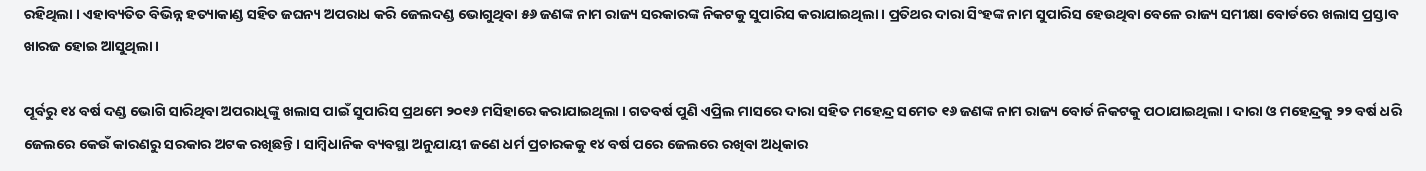ରହିଥିଲା । ଏହାବ୍ୟତିତ ବିଭିନ୍ନ ହତ୍ୟାକାଣ୍ଡ ସହିତ ଜଘନ୍ୟ ଅପରାଧ କରି ଜେଲଦଣ୍ଡ ଭୋଗୁଥିବା ୫୬ ଜଣଙ୍କ ନାମ ରାଜ୍ୟ ସରକାରଙ୍କ ନିକଟକୁ ସୁପାରିସ କରାଯାଇଥିଲା । ପ୍ରତିଥର ଦାରା ସିଂହଙ୍କ ନାମ ସୁପାରିସ ହେଉଥିବା ବେଳେ ରାଜ୍ୟ ସମୀକ୍ଷା ବୋର୍ଡରେ ଖଲାସ ପ୍ରସ୍ତାବ ଖାରଜ ହୋଇ ଆସୁଥିଲା ।

ପୂର୍ବରୁ ୧୪ ବର୍ଷ ଦଣ୍ଡ ଭୋଗି ସାରିଥିବା ଅପରାଧିଙ୍କୁ ଖଲାସ ପାଇଁ ସୁପାରିସ ପ୍ରଥମେ ୨୦୧୬ ମସିହାରେ କରାଯାଇଥିଲା । ଗତବର୍ଷ ପୁଣି ଏପ୍ରିଲ ମାସରେ ଦାରା ସହିତ ମହେନ୍ଦ୍ର ସମେତ ୧୬ ଜଣଙ୍କ ନାମ ରାଜ୍ୟ ବୋର୍ଡ ନିକଟକୁ ପଠାଯାଇଥିଲା । ଦାରା ଓ ମହେନ୍ଦ୍ରକୁ ୨୨ ବର୍ଷ ଧରି ଜେଲରେ କେଉଁ କାରଣରୁ ସରକାର ଅଟକ ରଖିଛନ୍ତି । ସାମ୍ବିଧାନିକ ବ୍ୟବସ୍ଥା ଅନୁଯାୟୀ ଜଣେ ଧର୍ମ ପ୍ରଚାରକକୁ ୧୪ ବର୍ଷ ପରେ ଜେଲରେ ରଖିବା ଅଧିକାର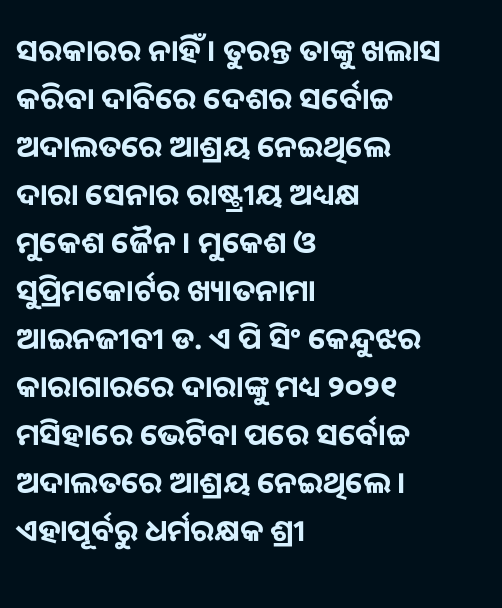ସରକାରର ନାହିଁ । ତୁରନ୍ତ ତାଙ୍କୁ ଖଲାସ କରିବା ଦାବିରେ ଦେଶର ସର୍ବୋଚ୍ଚ ଅଦାଲତରେ ଆଶ୍ରୟ ନେଇଥିଲେ ଦାରା ସେନାର ରାଷ୍ଟ୍ରୀୟ ଅଧ୍ୟକ୍ଷ ମୁକେଶ ଜୈନ । ମୁକେଶ ଓ ସୁପ୍ରିମକୋର୍ଟର ଖ୍ୟାତନାମା ଆଇନଜୀବୀ ଡ. ଏ ପି ସିଂ କେନ୍ଦୁଝର କାରାଗାରରେ ଦାରାଙ୍କୁ ମଧ୍ୟ ୨୦୨୧ ମସିହାରେ ଭେଟିବା ପରେ ସର୍ବୋଚ୍ଚ ଅଦାଲତରେ ଆଶ୍ରୟ ନେଇଥିଲେ । ଏହାପୂର୍ବରୁ ଧର୍ମରକ୍ଷକ ଶ୍ରୀ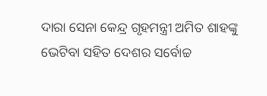ଦାରା ସେନା କେନ୍ଦ୍ର ଗୃହମନ୍ତ୍ରୀ ଅମିତ ଶାହଙ୍କୁ ଭେଟିବା ସହିତ ଦେଶର ସର୍ବୋଚ୍ଚ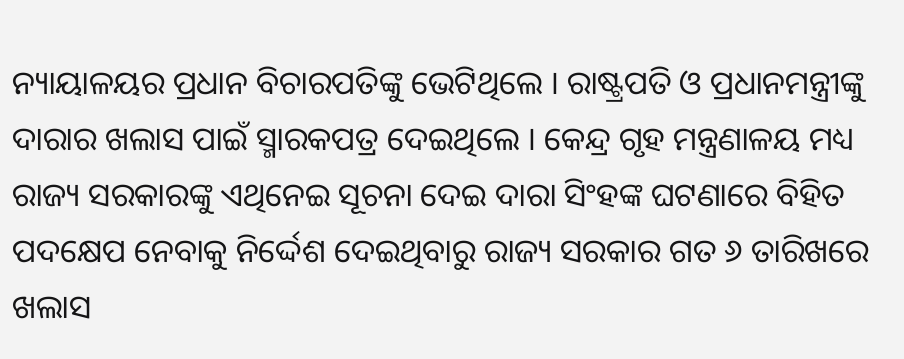ନ୍ୟାୟାଳୟର ପ୍ରଧାନ ବିଚାରପତିଙ୍କୁ ଭେଟିଥିଲେ । ରାଷ୍ଟ୍ରପତି ଓ ପ୍ରଧାନମନ୍ତ୍ରୀଙ୍କୁ ଦାରାର ଖଲାସ ପାଇଁ ସ୍ମାରକପତ୍ର ଦେଇଥିଲେ । କେନ୍ଦ୍ର ଗୃହ ମନ୍ତ୍ରଣାଳୟ ମଧ୍ୟ ରାଜ୍ୟ ସରକାରଙ୍କୁ ଏଥିନେଇ ସୂଚନା ଦେଇ ଦାରା ସିଂହଙ୍କ ଘଟଣାରେ ବିହିତ ପଦକ୍ଷେପ ନେବାକୁ ନିର୍ଦ୍ଦେଶ ଦେଇଥିବାରୁ ରାଜ୍ୟ ସରକାର ଗତ ୬ ତାରିଖରେ ଖଲାସ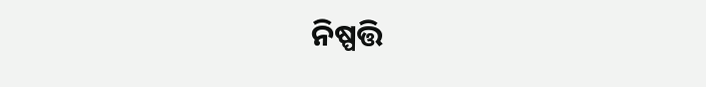ନିଷ୍ପତ୍ତି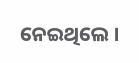ନେଇଥିଲେ ।